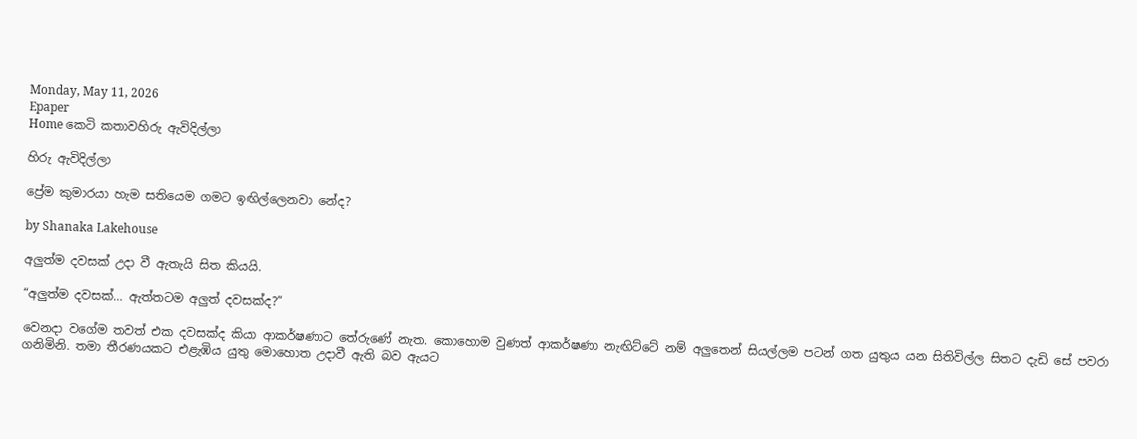Monday, May 11, 2026
Epaper
Home කෙටි කතාවහිරු ඇවිදිල්ලා

හිරු ඇවිදිල්ලා

ප්‍රේම කුමාරයා හැම සතියෙම ගමට ඉඟිල්ලෙනවා නේද?

by Shanaka Lakehouse

අලුත්ම දවසක් උදා වී ඇතැයි සිත කියයි.

“අලුත්ම දවසක්… ඇත්තටම අලුත් දවසක්ද?”

වෙනදා වගේම තවත් එක දවසක්ද කියා ආකර්ෂණාට තේරුණේ නැත. කොහොම වුණත් ආකර්ෂණා නැඟිට්ටේ නම් අලුතෙන් සියල්ලම පටන් ගත යුතුය යන සිතිවිල්ල සිතට දැඩි සේ පවරා ගනිමිනි. තමා තීරණයකට එළැඹිය යුතු මොහොත උදාවී ඇති බව ඇයට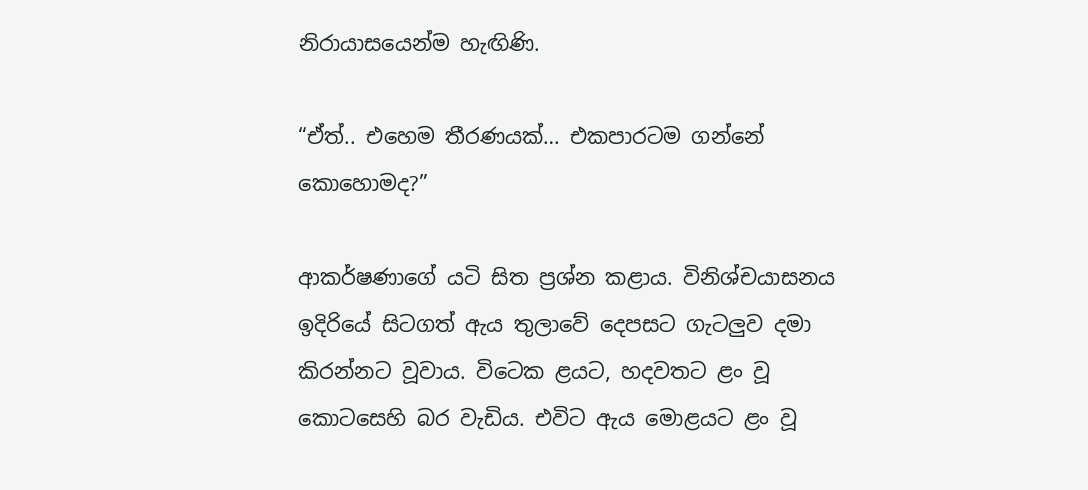නිරායාසයෙන්ම හැඟිණි.

“ඒත්.. එහෙම තීරණයක්… එකපාරටම ගන්නේ කොහොමද?”

ආකර්ෂණාගේ යටි සිත ප්‍රශ්න කළාය. විනිශ්චයාසනය ඉදිරියේ සිටගත් ඇය තුලාවේ දෙපසට ගැටලුව දමා කිරන්නට වූවාය. විටෙක ළයට, හදවතට ළං වූ කොටසෙහි බර වැඩිය. එවිට ඇය මොළයට ළං වූ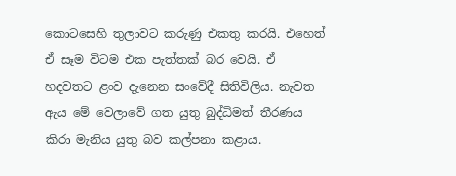කොටසෙහි තුලාවට කරුණු එකතු කරයි. එහෙත් ඒ සෑම විටම එක පැත්තක් බර වෙයි. ඒ හදවතට ළංව දැනෙන සංවේදී සිතිවිලිය. නැවත ඇය මේ වෙලාවේ ගත යුතු බුද්ධිමත් තීරණය කිරා මැනිය යුතු බව කල්පනා කළාය.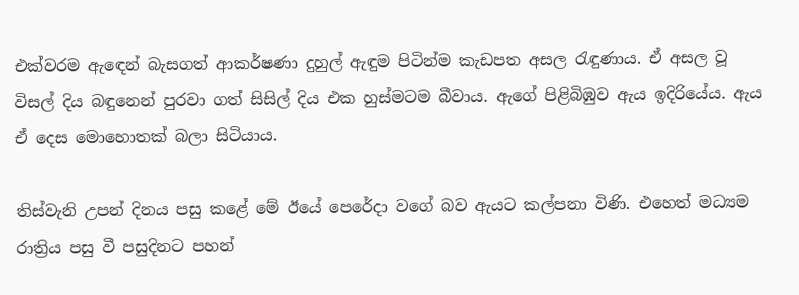එක්වරම ඇඳෙන් බැසගත් ආකර්ෂණා දුහුල් ඇඳුම පිටින්ම කැඩපත අසල රැඳුණාය. ඒ අසල වූ විසල් දිය බඳුනෙන් පුරවා ගත් සිසිල් දිය එක හුස්මටම බීවාය. ඇගේ පිළිබිඹුව ඇය ඉදිරියේය. ඇය ඒ දෙස මොහොතක් බලා සිටියාය.

තිස්වැනි උපන් දිනය පසු කළේ මේ ඊයේ පෙරේදා වගේ බව ඇයට කල්පනා විණි. එහෙත් මධ්‍යම රාත්‍රිය පසු වී පසුදිනට පහන්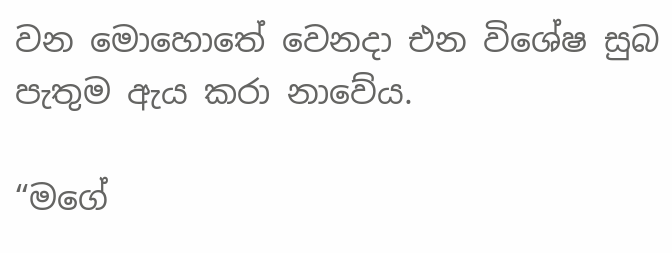වන මොහොතේ වෙනදා එන විශේෂ සුබ පැතුම ඇය කරා නාවේය.

“මගේ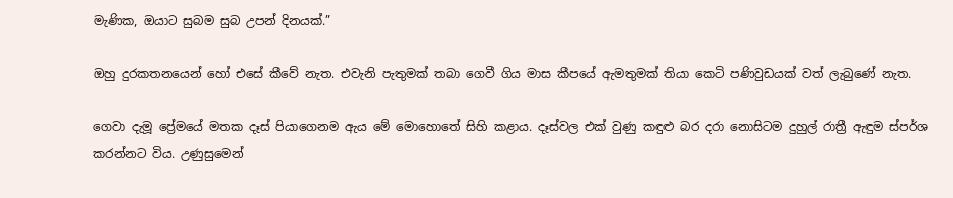මැණික, ඔයාට සුබම සුබ උපන් දිනයක්.”

ඔහු දුරකතනයෙන් හෝ එසේ කීවේ නැත. එවැනි පැතුමක් තබා ගෙවී ගිය මාස කීපයේ ඇමතුමක් තියා කෙටි පණිවුඩයක් වත් ලැබුණේ නැත.

ගෙවා දැමූ ප්‍රේමයේ මතක දෑස් පියාගෙනම ඇය මේ මොහොතේ සිහි කළාය. දෑස්වල එක් වුණු කඳුළු බර දරා නොසිටම දුහුල් රාත්‍රී ඇඳුම ස්පර්ශ කරන්නට විය. උණුසුමෙන්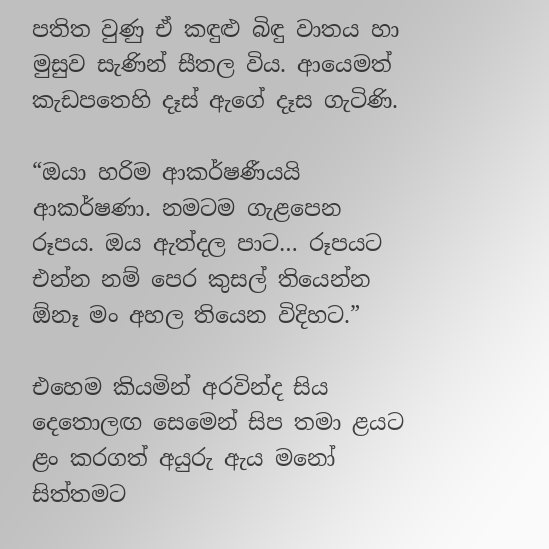පතිත වුණු ඒ කඳුළු බිඳු වාතය හා මුසුව සැණින් සීතල විය. ආයෙමත් කැඩපතෙහි දෑස් ඇගේ දෑස ගැටිණි.

“ඔයා හරිම ආකර්ෂණීයයි ආකර්ෂණා. නමටම ගැළපෙන රූපය. ඔය ඇත්දල පාට… රූපයට එන්න නම් පෙර කුසල් තියෙන්න ඕනෑ මං අහල තියෙන විදිහට.”

එහෙම කියමින් අරවින්ද සිය දෙතොලඟ සෙමෙන් සිප තමා ළයට ළං කරගත් අයුරු ඇය මනෝ සිත්තමට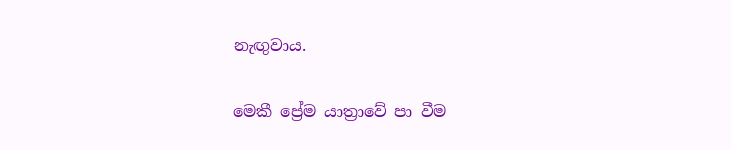නැඟුවාය.

මෙකී ප්‍රේම යාත්‍රාවේ පා වීම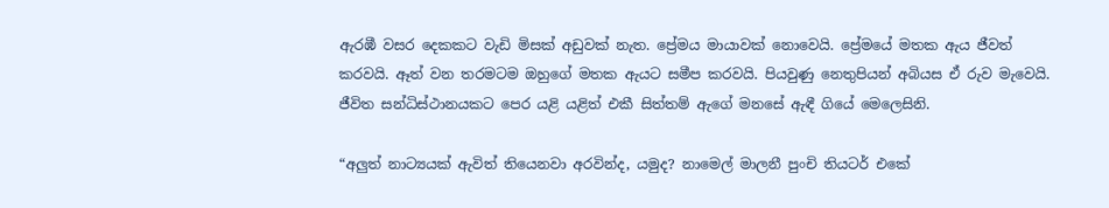ඇරඹී වසර දෙකකට වැඩි මිසක් අඩුවක් නැත. ප්‍රේමය මායාවක් නොවෙයි. ප්‍රේමයේ මතක ඇය ජීවත් කරවයි. ඈත් වන තරමටම ඔහුගේ මතක ඇයට සමීප කරවයි. පියවුණු නෙතුපියන් අබියස ඒ රුව මැවෙයි. ජීවිත සන්ධිස්ථානයකට පෙර යළි යළිත් එකී සිත්තම් ඇගේ මනසේ ඇඳී ගියේ මෙලෙසිනි.

“අලුත් නාට්‍යයක් ඇවිත් තියෙනවා අරවින්ද, යමුද? නාමෙල් මාලනී පුංචි තියටර් එකේ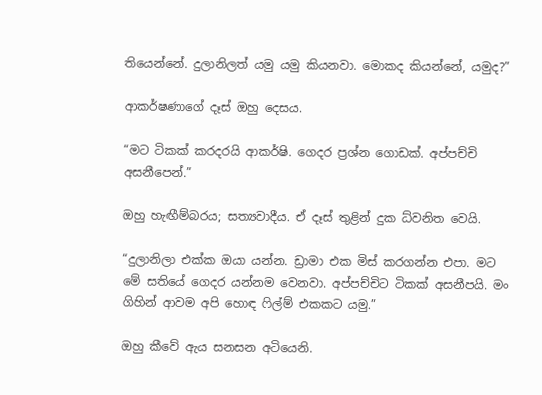තියෙන්නේ. දුලානිලත් යමු යමු කියනවා. මොකද කියන්නේ, යමුද?”

ආකර්ෂණාගේ දෑස් ඔහු දෙසය.

“මට ටිකක් කරදරයි ආකර්ෂි. ගෙදර ප්‍රශ්න ගොඩක්. අප්පච්චි අසනීපෙන්.”

ඔහු හැඟීම්බරය; සත්‍යවාදීය. ඒ දෑස් තුළින් දුක ධ්වනිත වෙයි.

“දුලානිලා එක්ක ඔයා යන්න. ඩ්‍රාමා එක මිස් කරගන්න එපා. මට මේ සතියේ ගෙදර යන්නම වෙනවා. අප්පච්චිට ටිකක් අසනීපයි. මං ගිහින් ආවම අපි හොඳ ෆිල්ම් එකකට යමු.”

ඔහු කීවේ ඇය සනසන අටියෙනි.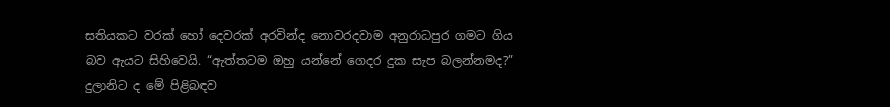සතියකට වරක් හෝ දෙවරක් අරවින්ද නොවරදවාම අනුරාධපුර ගමට ගිය බව ඇයට සිහිවෙයි. “ඇත්තටම ඔහු යන්නේ ගෙදර දුක සැප බලන්නමද?” දුලානිට ද මේ පිළිබඳව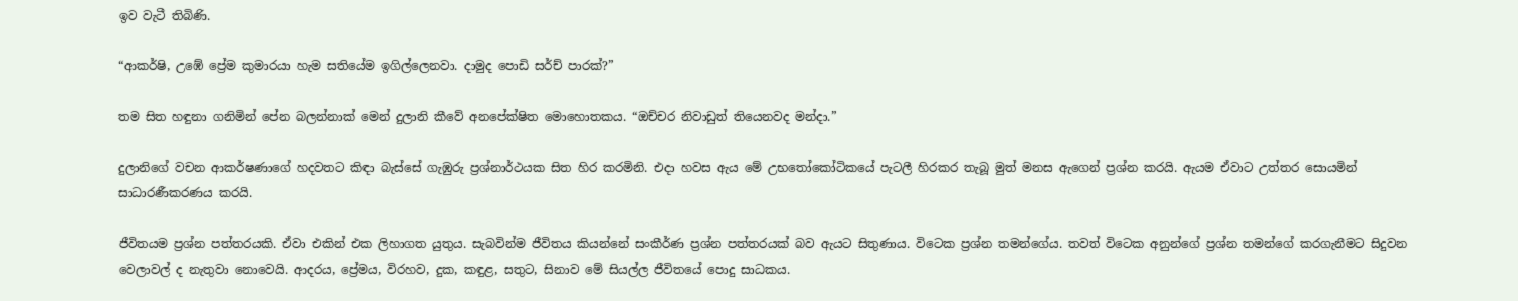ඉව වැටී තිබිණි.

“ආකර්ෂි, උඹේ ප්‍රේම කුමාරයා හැම සතියේම ඉගිල්ලෙනවා. දාමුද පොඩි සර්ච් පාරක්?”

තම සිත හඳුනා ගනිමින් පේන බලන්නාක් මෙන් දුලානි කීවේ අනපේක්ෂිත මොහොතකය. “ඔච්චර නිවාඩුත් තියෙනවද මන්දා.”

දුලානිගේ වචන ආකර්ෂණාගේ හදවතට කිඳා බැස්සේ ගැඹුරු ප්‍රශ්නාර්ථයක සිත හිර කරමිනි. එදා හවස ඇය මේ උභතෝකෝටිකයේ පැටලී හිරකර තැබූ මුත් මනස ඇගෙන් ප්‍රශ්න කරයි. ඇයම ඒවාට උත්තර සොයමින් සාධාරණීකරණය කරයි.

ජීවිතයම ප්‍රශ්න පත්තරයකි. ඒවා එකින් එක ලිහාගත යුතුය. සැබවින්ම ජීවිතය කියන්නේ සංකීර්ණ ප්‍රශ්න පත්තරයක් බව ඇයට සිතුණාය. විටෙක ප්‍රශ්න තමන්ගේය. තවත් විටෙක අනුන්ගේ ප්‍රශ්න තමන්ගේ කරගැනීමට සිදුවන වෙලාවල් ද නැතුවා නොවෙයි. ආදරය, ප්‍රේමය, විරහව, දුක, කඳුළ, සතුට, සිනාව මේ සියල්ල ජීවිතයේ පොදු සාධකය.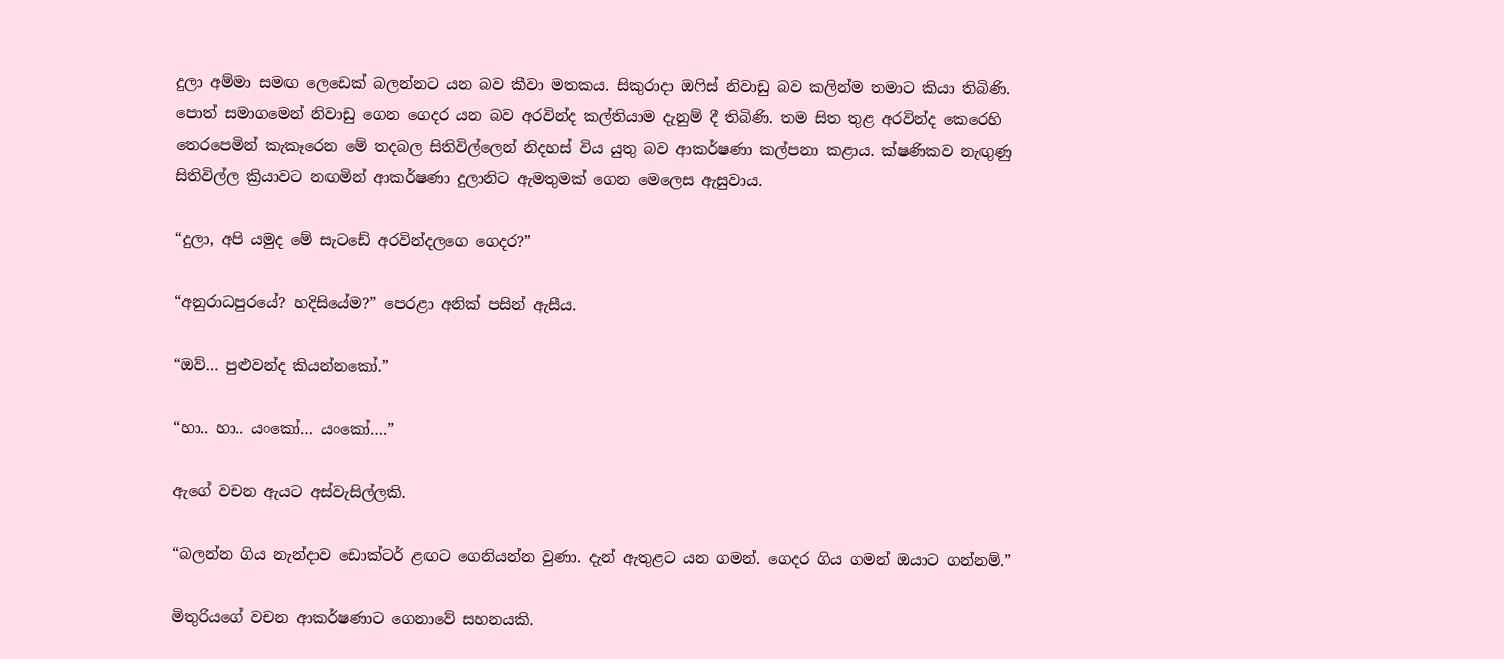දුලා අම්මා සමඟ ලෙඩෙක් බලන්නට යන බව කීවා මතකය. සිකුරාදා ඔෆිස් නිවාඩු බව කලින්ම තමාට කියා තිබිණි. පොත් සමාගමෙන් නිවාඩු ගෙන ගෙදර යන බව අරවින්ද කල්තියාම දැනුම් දී තිබිණි. තම සිත තුළ අරවින්ද කෙරෙහි තෙරපෙමින් කැකෑරෙන මේ තදබල සිතිවිල්ලෙන් නිදහස් විය යුතු බව ආකර්ෂණා කල්පනා කළාය. ක්ෂණිකව නැඟුණු සිතිවිල්ල ක්‍රියාවට නඟමින් ආකර්ෂණා දුලානිට ඇමතුමක් ගෙන මෙලෙස ඇසුවාය.

“දුලා, අපි යමුද මේ සැටඩේ අරවින්දලගෙ ගෙදර?”

“අනුරාධපුරයේ? හදිසියේම?” පෙරළා අනික් පසින් ඇසීය.

“ඔව්… පුළුවන්ද කියන්නකෝ.”

“හා.. හා.. යංකෝ… යංකෝ….”

ඇගේ වචන ඇයට අස්වැසිල්ලකි.

“බලන්න ගිය නැන්දාව ඩොක්ටර් ළඟට ගෙනියන්න වුණා. දැන් ඇතුළට යන ගමන්. ගෙදර ගිය ගමන් ඔයාට ගන්නම්.”

මිතුරියගේ වචන ආකර්ෂණාට ගෙනාවේ සහනයකි.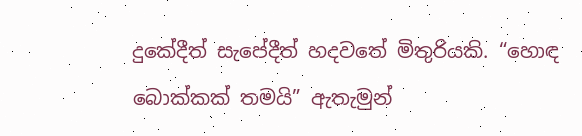දුකේදීත් සැපේදීත් හදවතේ මිතුරියකි. “හොඳ බොක්කක් තමයි” ඇතැමුන්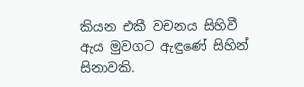කියන එකී වචනය සිහිවී ඇය මුවගට ඇඳුණේ සිහින් සිනාවකි.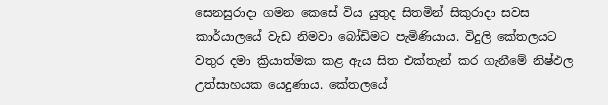සෙනසුරාදා ගමන කෙසේ විය යුතුද සිතමින් සිකුරාදා සවස කාර්යාලයේ වැඩ නිමවා බෝඩිමට පැමිණියාය. විදුලි කේතලයට වතුර දමා ක්‍රියාත්මක කළ ඇය සිත එක්තැන් කර ගැනීමේ නිෂ්ඵල උත්සාහයක යෙදුණාය. කේතලයේ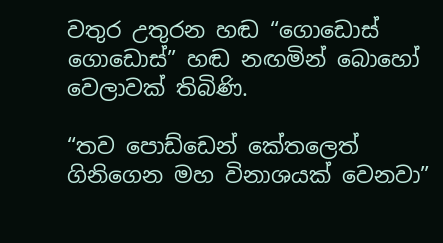වතුර උතුරන හඬ “ගොඩොස් ගොඩොස්” හඬ නඟමින් බොහෝ වෙලාවක් තිබිණි.

“තව පොඩ්ඩෙන් කේතලෙත් ගිනිගෙන මහ විනාශයක් වෙනවා”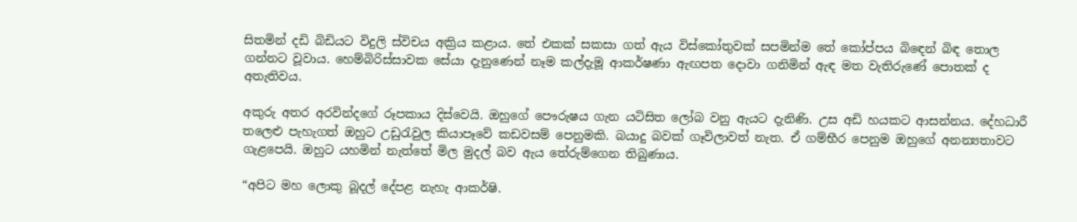සිතමින් දඩි බිඩියට විදුලි ස්විචය අක්‍රිය කළාය. තේ එකක් සකසා ගත් ඇය විස්කෝතුවක් සපමින්ම තේ කෝප්පය බිඳෙන් බිඳ තොල ගන්නට වූවාය. හෙම්බිරිස්සාවක සේයා දැනුණෙන් නෑම කල්දැමූ ආකර්ෂණා ඇඟපත දොවා ගනිමින් ඇඳ මත වැතිරුණේ පොතක් ද අතැතිවය.

අකුරු අතර අරවින්දගේ රූපකාය දිස්වෙයි. ඔහුගේ පෞරුෂය ගැන යටිසිත ලෝබ වනු ඇයට දැනිණි. උස අඩි හයකට ආසන්නය. දේහධාරී තලෙළු පැහැගත් ඔහුට උඩුරැවුල කියාපෑවේ කඩවසම් පෙනුමකි. බයාදු බවක් ගෑවිලාවත් නැත. ඒ ගම්භීර පෙනුම ඔහුගේ අනන්‍යතාවට ගැළපෙයි. ඔහුට යහමින් නැත්තේ මිල මුදල් බව ඇය තේරුම්ගෙන තිබුණාය.

“අපිට මහ ලොකු බූදල් දේපළ නැහැ ආකර්ෂි.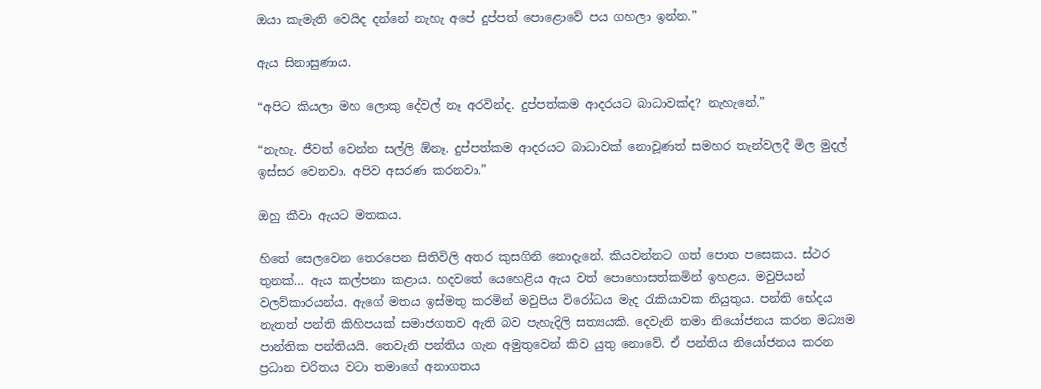ඔයා කැමැති වෙයිද දන්නේ නැහැ අපේ දුප්පත් පොළොවේ පය ගහලා ඉන්න.”

ඇය සිනාසුණාය.

“අපිට කියලා මහ ලොකු දේවල් නෑ අරවින්ද. දුප්පත්කම ආදරයට බාධාවක්ද? නැහැනේ.”

“නැහැ. ජීවත් වෙන්න සල්ලි ඕනෑ. දුප්පත්කම ආදරයට බාධාවක් නොවූණත් සමහර තැන්වලදී මිල මුදල් ඉස්සර වෙනවා. අපිව අසරණ කරනවා.”

ඔහු කීවා ඇයට මතකය.

හිතේ සෙලවෙන තෙරපෙන සිතිවිලි අතර කුසගිනි නොදැනේ. කියවන්නට ගත් පොත පසෙකය. ස්ථර තුනක්… ඇය කල්පනා කළාය. හදවතේ යෙහෙළිය ඇය වත් පොහොසත්කමින් ඉහළය. මවුපියන් වලව්කාරයන්ය. ඇගේ මතය ඉස්මතු කරමින් මවුපිය විරෝධය මැද රැකියාවක නියුතුය. පන්ති භේදය නැතත් පන්ති කිහිපයක් සමාජගතව ඇති බව පැහැදිලි සත්‍යයකි. දෙවැනි තමා නියෝජනය කරන මධ්‍යම පාන්තික පන්තියයි. තෙවැනි පන්තිය ගැන අමුතුවෙන් කිව යුතු නොවේ. ඒ පන්තිය නියෝජනය කරන ප්‍රධාන චරිතය වටා තමාගේ අනාගතය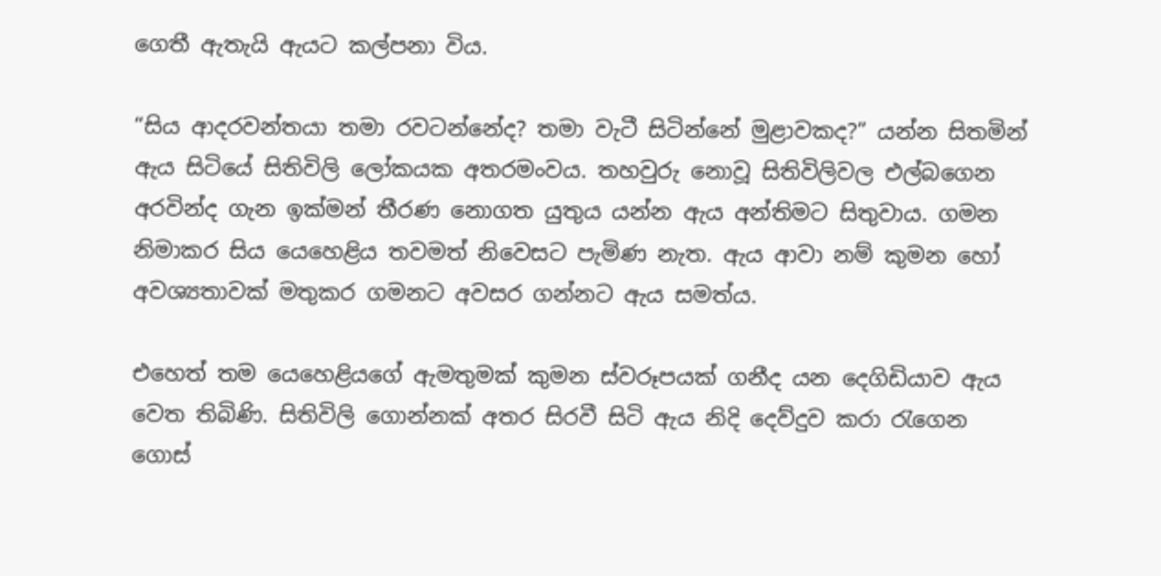ගෙතී ඇතැයි ඇයට කල්පනා විය.

“සිය ආදරවන්තයා තමා රවටන්නේද? තමා වැටී සිටින්නේ මුළාවකද?” යන්න සිතමින් ඇය සිටියේ සිතිවිලි ලෝකයක අතරමංවය. තහවුරු නොවූ සිතිවිලිවල එල්බගෙන අරවින්ද ගැන ඉක්මන් තීරණ නොගත යුතුය යන්න ඇය අන්තිමට සිතුවාය. ගමන නිමාකර සිය යෙහෙළිය තවමත් නිවෙසට පැමිණ නැත. ඇය ආවා නම් කුමන හෝ අවශ්‍යතාවක් මතුකර ගමනට අවසර ගන්නට ඇය සමත්ය.

එහෙත් තම යෙහෙළියගේ ඇමතුමක් කුමන ස්වරූපයක් ගනීද යන දෙගිඩියාව ඇය වෙත තිබිණි. සිතිවිලි ගොන්නක් අතර සිරවී සිටි ඇය නිදි දෙව්දුව කරා රැගෙන ගොස්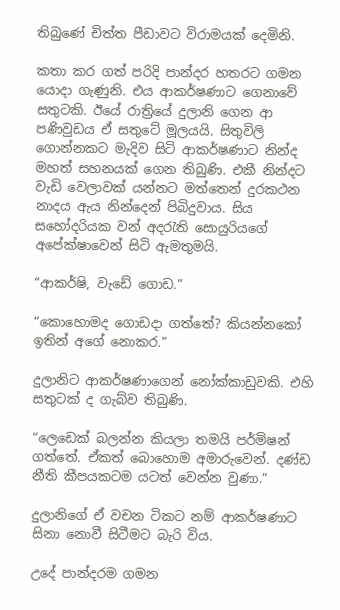තිබුණේ චිත්ත පීඩාවට විරාමයක් දෙමිනි.

කතා කර ගත් පරිදි පාන්දර හතරට ගමන යොදා ගැණුනි. එය ආකර්ෂණාට ගෙනාවේ සතුටකි. ඊයේ රාත්‍රියේ දුලානි ගෙන ආ පණිවුඩය ඒ සතුටේ මූලයයි. සිතුවිලි ගොන්නකට මැදිව සිටි ආකර්ෂණාට නින්ද මහත් සහනයක් ගෙන තිබුණි. එකී නින්දට වැඩි වෙලාවක් යන්නට මත්තෙන් දුරකථන නාදය ඇය නින්දෙන් පිබිදුවාය. සිය සහෝදරියක වන් අදරැති සොයුරියගේ අපේක්ෂාවෙන් සිටි ඇමතුමයි.

“ආකර්ෂි, වැඩේ ගොඩ.”

“කොහොමද ගොඩදා ගත්තේ? කියන්නකෝ ඉතින් අගේ නොකර.”

දුලානිට ආකර්ෂණාගෙන් නෝක්කාඩුවකි. එහි සතුටක් ද ගැබ්ව තිබුණි.

“ලෙඩෙක් බලන්න කියලා තමයි පර්මිෂන් ගත්තේ. ඒකත් බොහොම අමාරුවෙන්. දණ්ඩ නීති කීපයකටම යටත් වෙන්න වුණා.”

දුලානිගේ ඒ වචන ටිකට නම් ආකර්ෂණාට සිනා නොවී සිටීමට බැරි විය.

උදේ පාන්දරම ගමන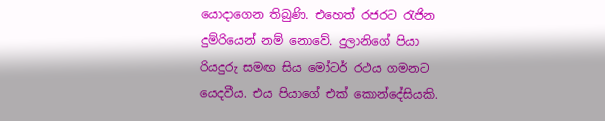යොදාගෙන තිබුණි. එහෙත් රජරට රැජින දුම්රියෙන් නම් නොවේ. දුලානිගේ පියා රියදුරු සමඟ සිය මෝටර් රථය ගමනට යෙදවීය. එය පියාගේ එක් කොන්දේසියකි.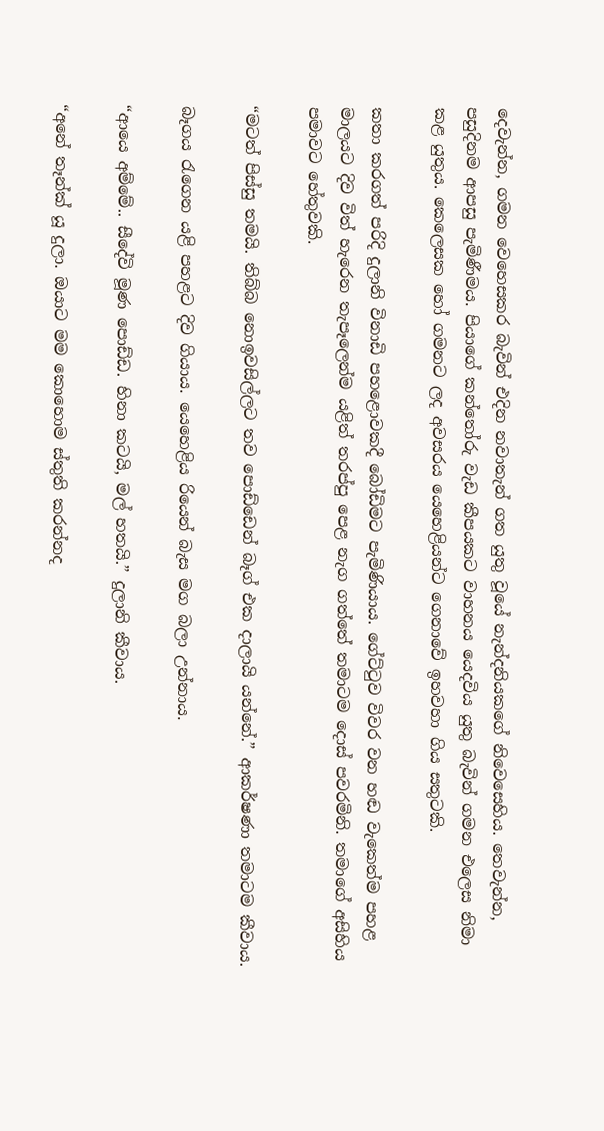දෙවැන්න, ගමන වෙහෙසකර බැවින් එදින නවාතැන් ගත යුතු වූයේ නැන්දනියකගේ නිවෙසෙහිය. තෙවැන්න, පසුදිනම ආපසු පැමිණීමය. පියාගේ කන්තෝරු වැඩ කීපයකට වාහනය යෙදවිය යුතු බැවින් ගමන එලෙස නිමා කළ යුතුය. කෙලෙසක හෝ ගමනට ලද අවසරය යෙහෙළියන්ට ගෙනාවේ ඉහවහා ගිය සතුටකි.

කතා කරගත් පරිදි දුලානි විනාඩි පහළොවකදී බෝඩිමට පැමිණියාය. ගේට්ටුව විවර වන හඬ වැකෙත්ම පහළ මාලයට දිව විත් හැරෙන තැපෑලෙන්ම යළිත් තරප්පු පෙළ නැග ගත්තේ තමාටම දොස් පවරමිනි. තමාගේ අසිහිය පමාවට හේතුවකි.

“මටත් පිස්සු තමයි. තිබ්බ නොඉවසිල්ලට තව පොඩ්ඩෙන් බෑග් එක දාලායි යන්නේ.” ආකර්ෂණා තමාටම කීවාය.

බෑගය රැගෙන යළි පහළට දිව ගියාය. යෙහෙළිය රියෙන් බැස මග බලා උන්නාය.

“ආයෙ අම්මේ.. සීදේවි මූණ පොඩ්ඩ. හිනා කටයි, මල් හතයි.” දුලානි කීවාය.

“අනේ තෑන්ක් යූ දුලා. ඔයාට මම කොහොම ස්තුති කරන්නද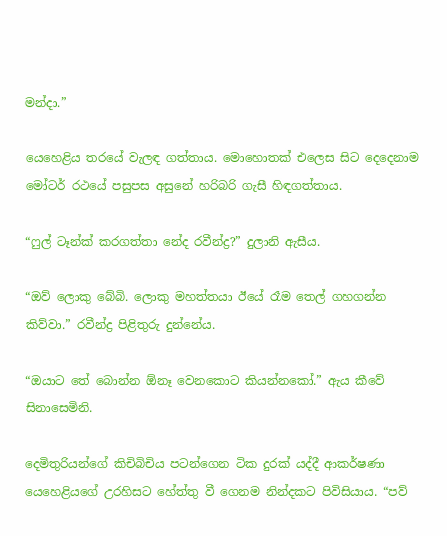මන්දා.”

යෙහෙළිය තරයේ වැලඳ ගත්තාය. මොහොතක් එලෙස සිට දෙදෙනාම මෝටර් රථයේ පසුපස අසුනේ හරිබරි ගැසී හිඳගත්තාය.

“ෆුල් ටෑන්ක් කරගත්තා නේද රවීන්ද්‍ර?” දුලානි ඇසීය.

“ඔව් ලොකු බේබි. ලොකු මහත්තයා ඊයේ රෑම තෙල් ගහගන්න කිව්වා.” රවීන්ද්‍ර පිළිතුරු දුන්නේය.

“ඔයාට තේ බොන්න ඕනෑ වෙනකොට කියන්නකෝ.” ඇය කීවේ සිනාසෙමිනි.

දෙමිතුරියන්ගේ කිචිබිචිය පටන්ගෙන ටික දුරක් යද්දී ආකර්ෂණා යෙහෙළියගේ උරහිසට හේත්තු වී ගෙනම නින්දකට පිවිසියාය. “පව්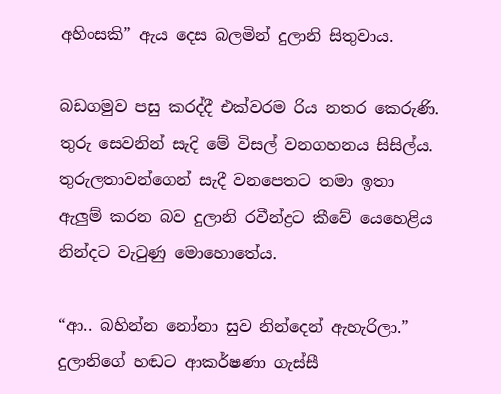අහිංසකි” ඇය දෙස බලමින් දුලානි සිතුවාය.

බඩගමුව පසු කරද්දී එක්වරම රිය නතර කෙරුණි. තුරු සෙවනින් සැදි මේ විසල් වනගහනය සිසිල්ය. තුරුලතාවන්ගෙන් සැදී වනපෙතට තමා ඉතා ඇලුම් කරන බව දුලානි රවීන්ද්‍රට කීවේ යෙහෙළිය නින්දට වැටුණු මොහොතේය.

“ආ.. බහින්න නෝනා සුව නින්දෙන් ඇහැරිලා.” දුලානිගේ හඬට ආකර්ෂණා ගැස්සී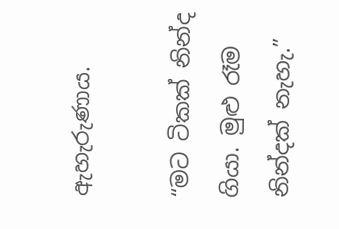ඇහැරුණාය.

“මට ටිකක් නින්ද ගියා. මුළු රෑම නින්දක් නැහැ.”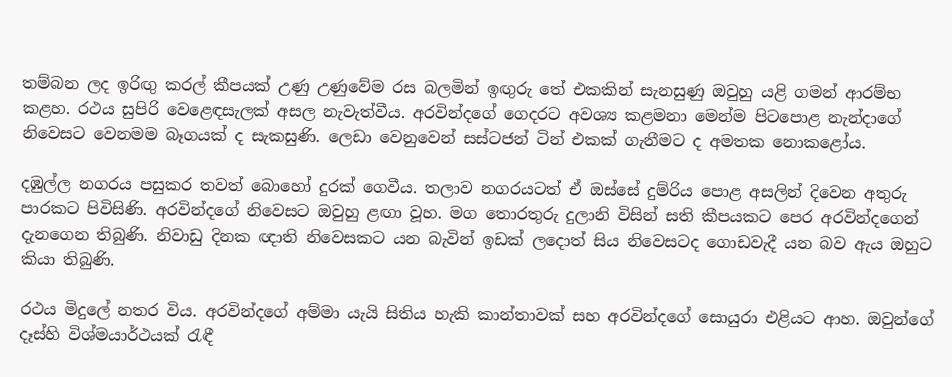තම්බන ලද ඉරිඟු කරල් කීපයක් උණු උණුවේම රස බලමින් ඉඟුරු තේ එකකින් සැනසුණු ඔවුහු යළි ගමන් ආරම්භ කළහ. රථය සුපිරි වෙළෙඳසැලක් අසල නැවැත්වීය. අරවින්දගේ ගෙදරට අවශ්‍ය කළමනා මෙන්ම පිටපොළ නැන්දාගේ නිවෙසට වෙනමම බෑගයක් ද සැකසුණි. ලෙඩා වෙනුවෙන් සස්ටජන් ටින් එකක් ගැනීමට ද අමතක නොකළෝය.

දඹුල්ල නගරය පසුකර තවත් බොහෝ දුරක් ගෙවීය. තලාව නගරයටත් ඒ ඔස්සේ දුම්රිය පොළ අසලින් දිවෙන අතුරු පාරකට පිවිසිණි. අරවින්දගේ නිවෙසට ඔවුහු ළඟා වූහ. මග තොරතුරු දුලානි විසින් සති කීපයකට පෙර අරවින්දගෙන් දැනගෙන තිබුණි. නිවාඩු දිනක ඥාති නිවෙසකට යන බැවින් ඉඩක් ලදොත් සිය නිවෙසටද ගොඩවැදී යන බව ඇය ඔහුට කියා තිබුණි.

රථය මිදුලේ නතර විය. අරවින්දගේ අම්මා යැයි සිතිය හැකි කාන්තාවක් සහ අරවින්දගේ සොයුරා එළියට ආහ. ඔවුන්ගේ දෑස්හි විශ්මයාර්ථයක් රැඳී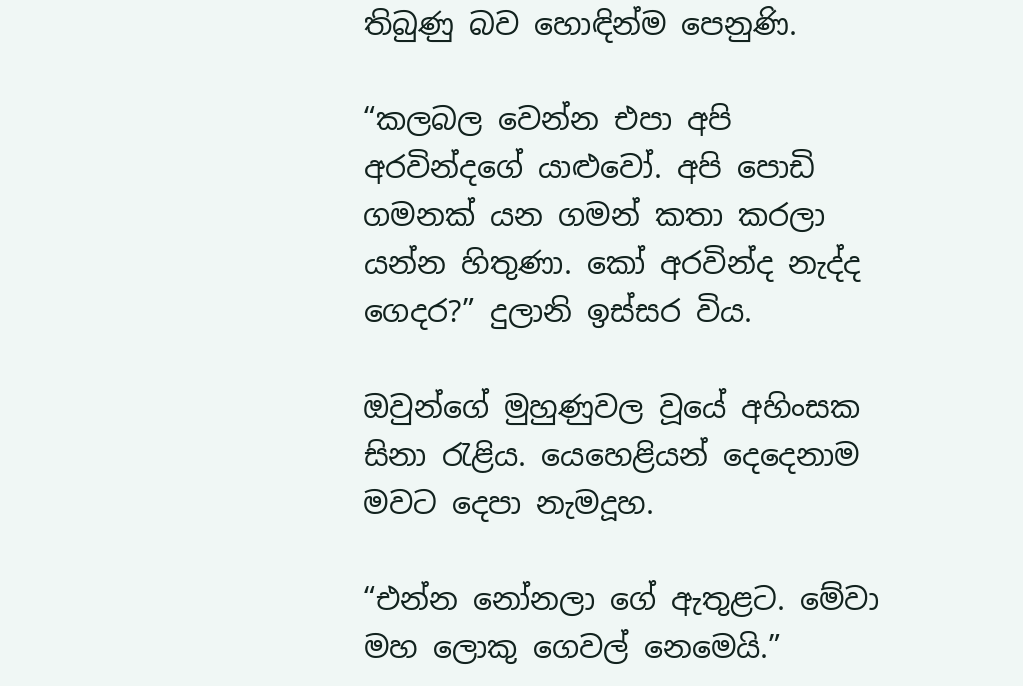තිබුණු බව හොඳින්ම පෙනුණි.

“කලබල වෙන්න එපා අපි අරවින්දගේ යාළුවෝ. අපි පොඩි ගමනක් යන ගමන් කතා කරලා යන්න හිතුණා. කෝ අරවින්ද නැද්ද ගෙදර?” දුලානි ඉස්සර විය.

ඔවුන්ගේ මුහුණුවල වූයේ අහිංසක සිනා රැළිය. යෙහෙළියන් දෙදෙනාම මවට දෙපා නැමදූහ.

“එන්න නෝනලා ගේ ඇතුළට. මේවා මහ ලොකු ගෙවල් නෙමෙයි.”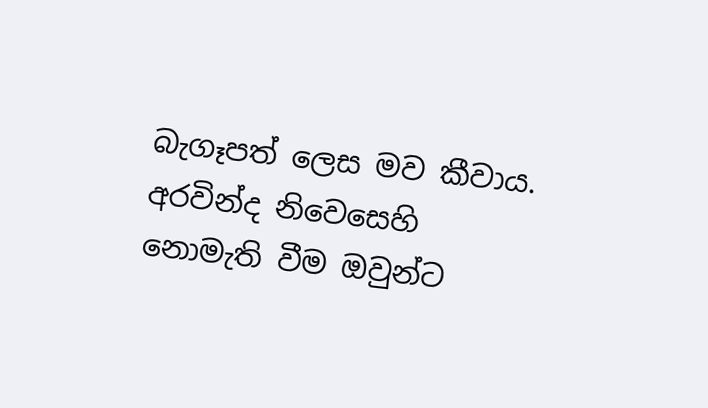බැගෑපත් ලෙස මව කීවාය. අරවින්ද නිවෙසෙහි නොමැති වීම ඔවුන්ට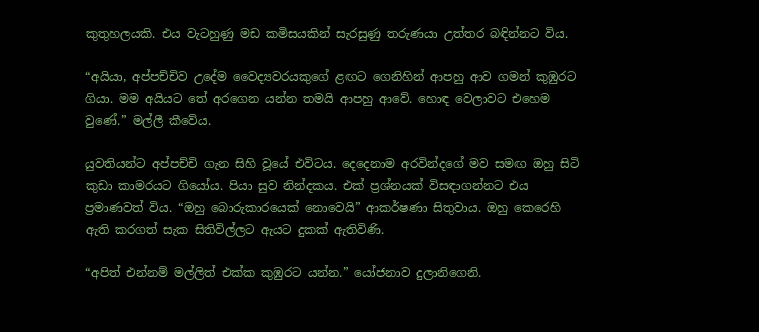කුතුහලයකි. එය වැටහුණු මඩ කමිසයකින් සැරසුණු තරුණයා උත්තර බඳින්නට විය.

“අයියා, අප්පච්චිව උදේම වෛද්‍යවරයකුගේ ළඟට ගෙනිහින් ආපහු ආව ගමන් කුඹුරට ගියා. මම අයියට තේ අරගෙන යන්න තමයි ආපහු ආවේ. හොඳ වෙලාවට එහෙම වුණේ.” මල්ලී කීවේය.

යුවතියන්ට අප්පච්චි ගැන සිහි වූයේ එවිටය. දෙදෙනාම අරවින්දගේ මව සමඟ ඔහු සිටි කුඩා කාමරයට ගියෝය. පියා සුව නින්දකය. එක් ප්‍රශ්නයක් විසඳාගන්නට එය ප්‍රමාණවත් විය. “ඔහු බොරුකාරයෙක් නොවෙයි” ආකර්ෂණා සිතුවාය. ඔහු කෙරෙහි ඇති කරගත් සැක සිතිවිල්ලට ඇයට දුකක් ඇතිවිණි.

“අපිත් එන්නම් මල්ලිත් එක්ක කුඹුරට යන්න.” යෝජනාව දුලානිගෙනි.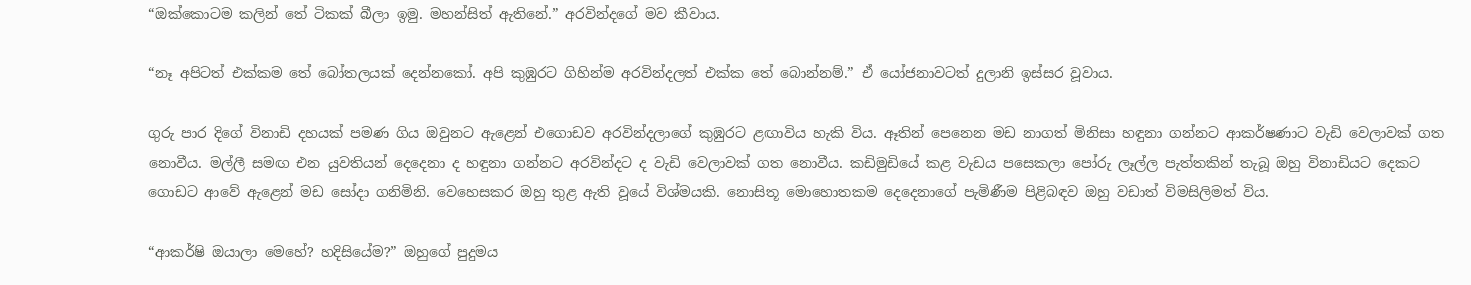“ඔක්කොටම කලින් තේ ටිකක් බීලා ඉමු. මහන්සිත් ඇතිනේ.” අරවින්දගේ මව කීවාය.

“නෑ අපිටත් එක්කම තේ බෝතලයක් දෙන්නකෝ. අපි කුඹුරට ගිහින්ම අරවින්දලත් එක්ක තේ බොන්නම්.” ඒ යෝජනාවටත් දුලානි ඉස්සර වූවාය.

ගුරු පාර දිගේ විනාඩි දහයක් පමණ ගිය ඔවුනට ඇළෙන් එගොඩව අරවින්දලාගේ කුඹුරට ළඟාවිය හැකි විය. ඈතින් පෙනෙන මඩ නාගත් මිනිසා හඳුනා ගන්නට ආකර්ෂණාට වැඩි වෙලාවක් ගත නොවීය. මල්ලී සමඟ එන යුවතියන් දෙදෙනා ද හඳුනා ගන්නට අරවින්දට ද වැඩි වෙලාවක් ගත නොවීය. කඩිමුඩියේ කළ වැඩය පසෙකලා පෝරු ලෑල්ල පැත්තකින් තැබූ ඔහු විනාඩියට දෙකට ගොඩට ආවේ ඇළෙන් මඩ සෝදා ගනිමිනි. වෙහෙසකර ඔහු තුළ ඇති වූයේ විශ්මයකි. නොසිතූ මොහොතකම දෙදෙනාගේ පැමිණීම පිළිබඳව ඔහු වඩාත් විමසිලිමත් විය.

“ආකර්ෂි ඔයාලා මෙහේ? හදිසියේම?” ඔහුගේ පුදුමය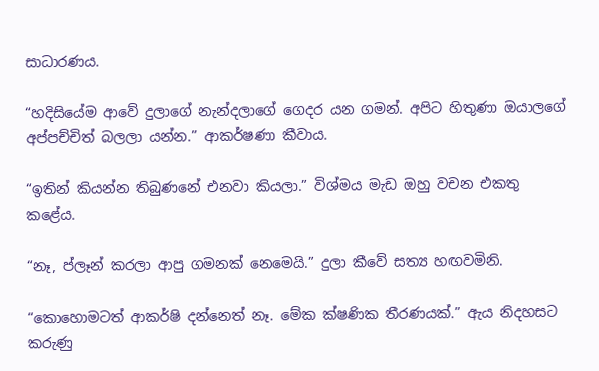සාධාරණය.

“හදිසියේම ආවේ දුලාගේ නැන්දලාගේ ගෙදර යන ගමන්. අපිට හිතුණා ඔයාලගේ අප්පච්චිත් බලලා යන්න.” ආකර්ෂණා කීවාය.

“ඉතින් කියන්න තිබුණනේ එනවා කියලා.” විශ්මය මැඩ ඔහු වචන එකතු කළේය.

“නෑ, ප්ලෑන් කරලා ආපු ගමනක් නෙමෙයි.” දුලා කීවේ සත්‍ය හඟවමිනි.

“කොහොමටත් ආකර්ෂි දන්නෙත් නෑ. මේක ක්ෂණික තීරණයක්.” ඇය නිදහසට කරුණු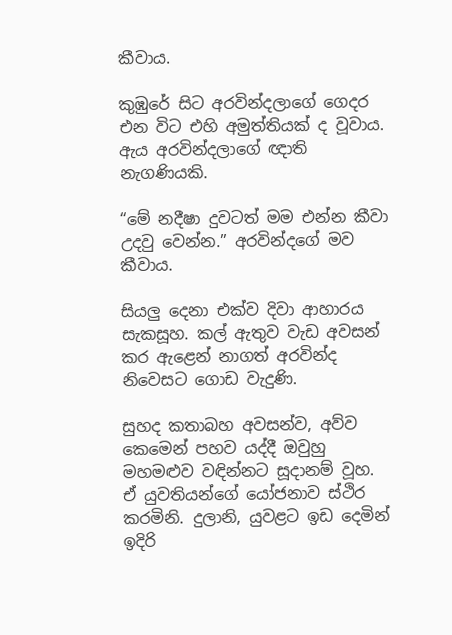කීවාය.

කුඹුරේ සිට අරවින්දලාගේ ගෙදර එන විට එහි අමුත්තියක් ද වූවාය. ඇය අරවින්දලාගේ ඥාති නැගණියකි.

“මේ නදීෂා දුවටත් මම එන්න කීවා උදවු වෙන්න.” අරවින්දගේ මව කීවාය.

සියලු දෙනා එක්ව දිවා ආහාරය සැකසූහ. කල් ඇතුව වැඩ අවසන් කර ඇළෙන් නාගත් අරවින්ද නිවෙසට ගොඩ වැදුණි.

සුහද කතාබහ අවසන්ව, අව්ව කෙමෙන් පහව යද්දී ඔවුහු මහමළුව වඳින්නට සූදානම් වූහ. ඒ යුවතියන්ගේ යෝජනාව ස්ථිර කරමිනි. දුලානි, යුවළට ඉඩ දෙමින් ඉදිරි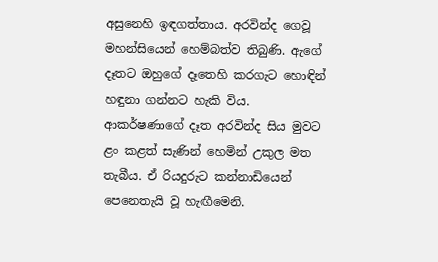අසුනෙහි ඉඳගත්තාය. අරවින්ද ගෙවූ මහන්සියෙන් හෙම්බත්ව තිබුණි. ඇගේ දෑතට ඔහුගේ දෑතෙහි කරගැට හොඳින් හඳුනා ගන්නට හැකි විය. ආකර්ෂණාගේ දෑත අරවින්ද සිය මුවට ළං කළත් සැණින් හෙමින් උකුල මත තැබීය. ඒ රියදුරුට කන්නාඩියෙන් පෙනෙතැයි වූ හැඟීමෙනි.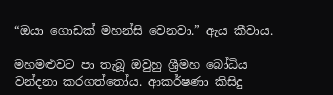“ඔයා ගොඩක් මහන්සි වෙනවා.” ඇය කීවාය.

මහමළුවට පා තැබූ ඔවුහු ශ්‍රීමහ බෝධිය වන්දනා කරගත්තෝය. ආකර්ෂණා කිසිදු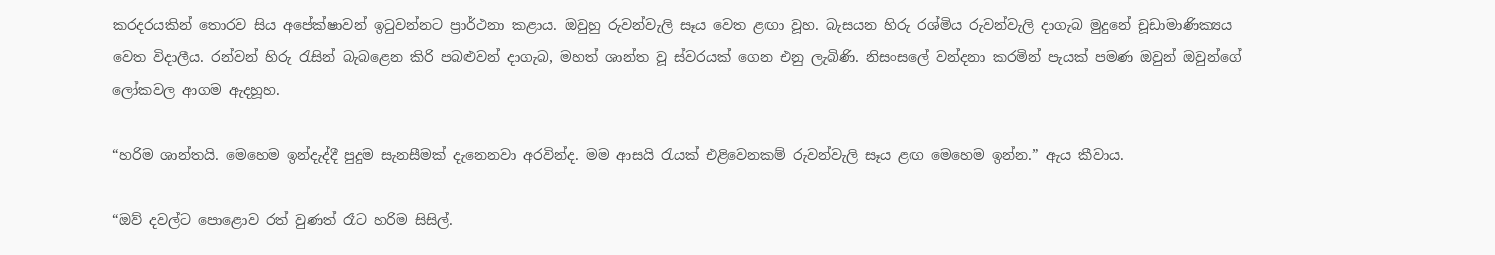කරදරයකින් තොරව සිය අපේක්ෂාවන් ඉටුවන්නට ප්‍රාර්ථනා කළාය. ඔවුහු රුවන්වැලි සෑය වෙත ළඟා වූහ. බැසයන හිරු රශ්මිය රුවන්වැලි දාගැබ මුදුනේ චූඩාමාණික්‍යය වෙත විදාලීය. රන්වන් හිරු රැසින් බැබළෙන කිරි පබළුවන් දාගැබ, මහත් ශාන්ත වූ ස්වරයක් ගෙන එනු ලැබිණි. නිසංසලේ වන්දනා කරමින් පැයක් පමණ ඔවුන් ඔවුන්ගේ ලෝකවල ආගම ඇදහූහ.

“හරිම ශාන්තයි. මෙහෙම ඉන්දැද්දී පුදුම සැනසීමක් දැනෙනවා අරවින්ද. මම ආසයි රැයක් එළිවෙනකම් රුවන්වැලි සෑය ළඟ මෙහෙම ඉන්න.” ඇය කීවාය.

“ඔව් දවල්ට පොළොව රත් වුණත් රෑට හරිම සිසිල්.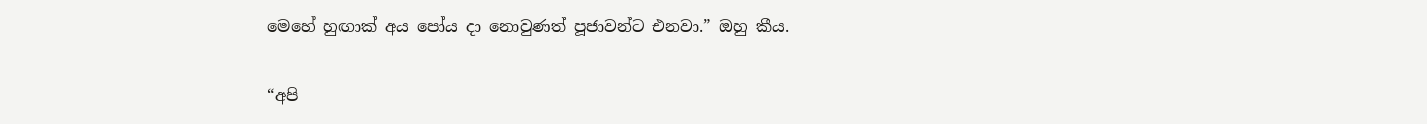මෙහේ හුඟාක් අය පෝය දා නොවුණත් පූජාවන්ට එනවා.” ඔහු කීය.

“අපි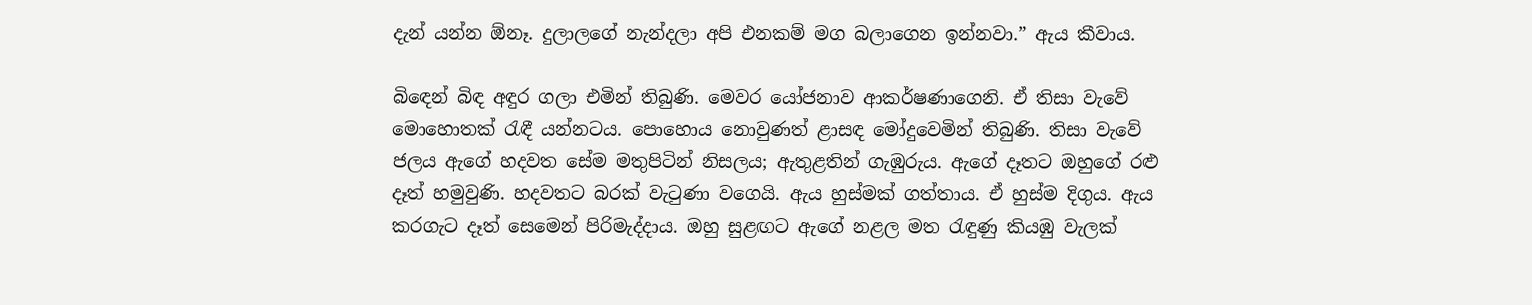දැන් යන්න ඕනෑ. දුලාලගේ නැන්දලා අපි එනකම් මග බලාගෙන ඉන්නවා.” ඇය කීවාය.

බිඳෙන් බිඳ අඳුර ගලා එමින් තිබුණි. මෙවර යෝජනාව ආකර්ෂණාගෙනි. ඒ තිසා වැවේ මොහොතක් රැඳී යන්නටය. පොහොය නොවුණත් ළාසඳ මෝදුවෙමින් තිබුණි. තිසා වැවේ ජලය ඇගේ හදවත සේම මතුපිටින් නිසලය; ඇතුළතින් ගැඹුරුය. ඇගේ දෑතට ඔහුගේ රළු දෑත් හමුවුණි. හදවතට බරක් වැටුණා වගෙයි. ඇය හුස්මක් ගත්තාය. ඒ හුස්ම දිගුය. ඇය කරගැට දෑත් සෙමෙන් පිරිමැද්දාය. ඔහු සුළඟට ඇගේ නළල මත රැඳුණු කියඹු වැලක්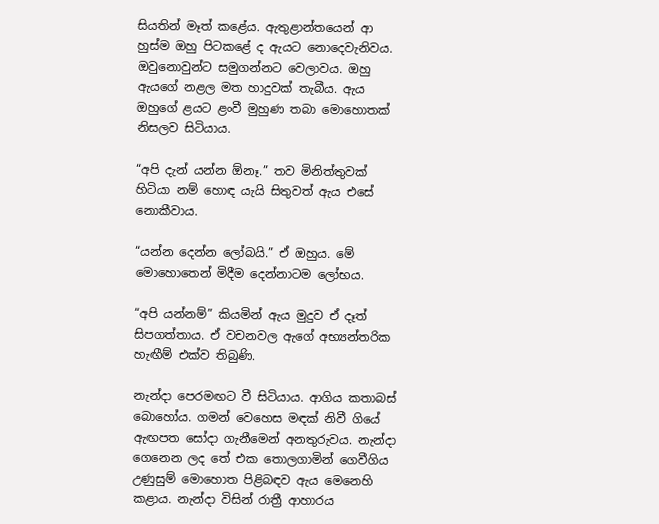සියතින් මෑත් කළේය. ඇතුළාන්තයෙන් ආ හුස්ම ඔහු පිටකළේ ද ඇයට නොදෙවැනිවය. ඔවුනොවුන්ට සමුගන්නට වෙලාවය. ඔහු ඇයගේ නළල මත හාදුවක් තැබීය. ඇය ඔහුගේ ළයට ළංවී මුහුණ තබා මොහොතක් නිසලව සිටියාය.

“අපි දැන් යන්න ඕනෑ.” තව මිනිත්තුවක් හිටියා නම් හොඳ යැයි සිතුවත් ඇය එසේ නොකීවාය.

“යන්න දෙන්න ලෝබයි.” ඒ ඔහුය. මේ මොහොතෙන් මිදීම දෙන්නාටම ලෝභය.

“අපි යන්නම්” කියමින් ඇය මුදුව ඒ දෑත් සිපගත්තාය. ඒ වචනවල ඇගේ අභ්‍යන්තරික හැඟීම් එක්ව තිබුණි.

නැන්දා පෙරමඟට වී සිටියාය. ආගිය කතාබස් බොහෝය. ගමන් වෙහෙස මඳක් නිවී ගියේ ඇඟපත සෝදා ගැනීමෙන් අනතුරුවය. නැන්දා ගෙනෙන ලද තේ එක තොලගාමින් ගෙවීගිය උණුසුම් මොහොත පිළිබඳව ඇය මෙනෙහි කළාය. නැන්දා විසින් රාත්‍රී ආහාරය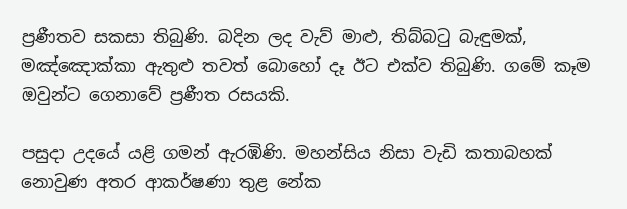ප්‍රණීතව සකසා තිබුණි. බදින ලද වැව් මාළු, තිබ්බටු බැඳුමක්, මඤ්ඤොක්කා ඇතුළු තවත් බොහෝ දෑ ඊට එක්ව තිබුණි. ගමේ කෑම ඔවුන්ට ගෙනාවේ ප්‍රණීත රසයකි.

පසුදා උදයේ යළි ගමන් ඇරඹිණි. මහන්සිය නිසා වැඩි කතාබහක් නොවුණ අතර ආකර්ෂණා තුළ නේක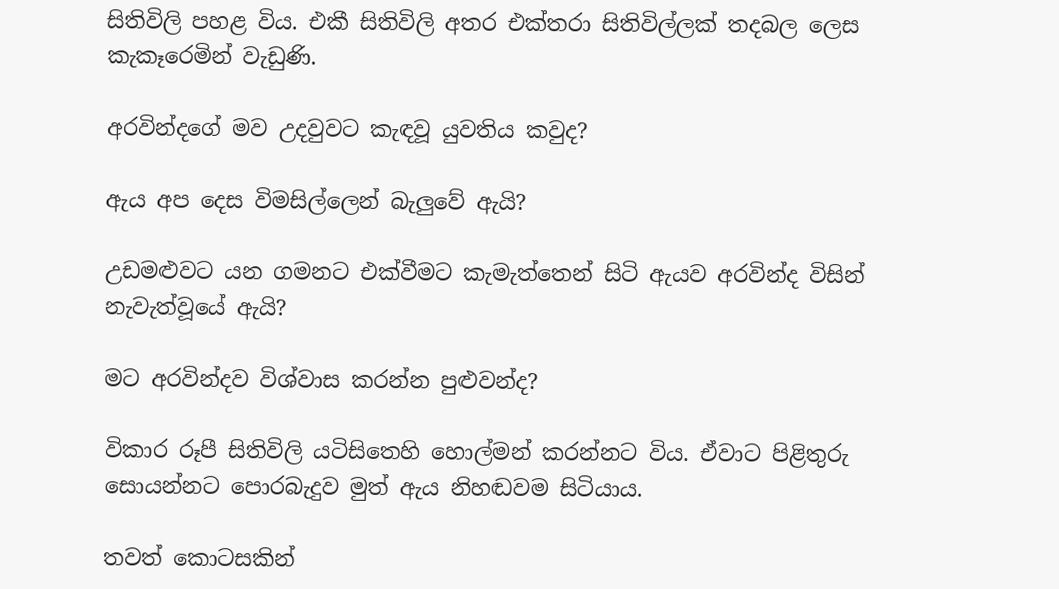සිතිවිලි පහළ විය. එකී සිතිවිලි අතර එක්තරා සිතිවිල්ලක් තදබල ලෙස කැකෑරෙමින් වැඩුණි.

අරවින්දගේ මව උදවුවට කැඳවූ යුවතිය කවුද?

ඇය අප දෙස විමසිල්ලෙන් බැලුවේ ඇයි?

උඩමළුවට යන ගමනට එක්වීමට කැමැත්තෙන් සිටි ඇයව අරවින්ද විසින් නැවැත්වූයේ ඇයි?

මට අරවින්දව විශ්වාස කරන්න පුළුවන්ද?

විකාර රූපී සිතිවිලි යටිසිතෙහි හොල්මන් කරන්නට විය. ඒවාට පිළිතුරු සොයන්නට පොරබැදුව මුත් ඇය නිහඬවම සිටියාය.

තවත් කොටසකින්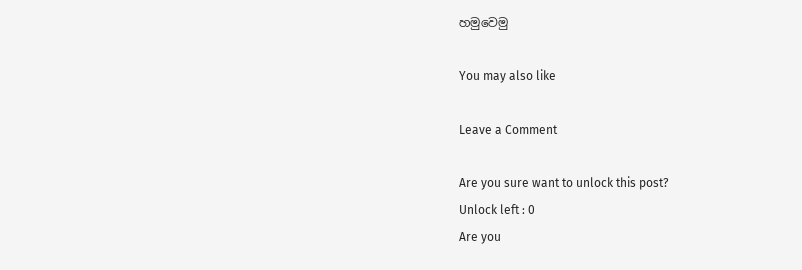හමුවෙමු

You may also like

Leave a Comment

Are you sure want to unlock this post?
Unlock left : 0
Are you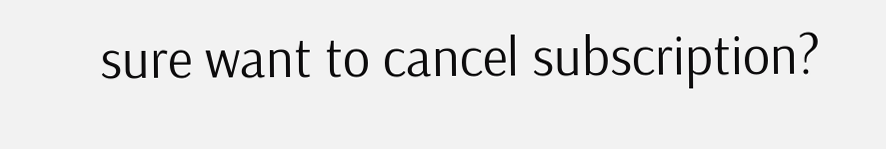sure want to cancel subscription?